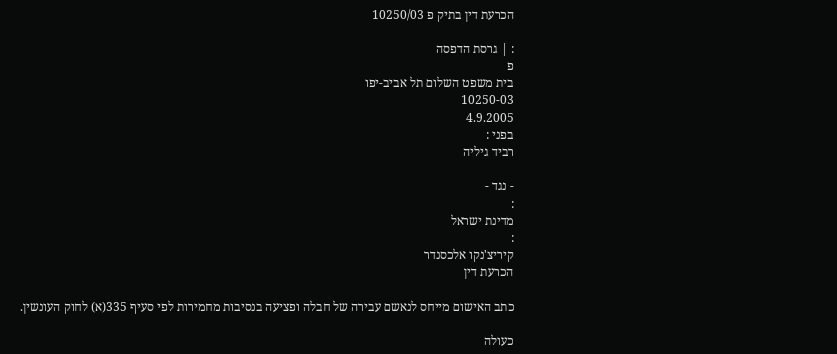הכרעת דין בתיק פ 10250/03

: | גרסת הדפסה
פ
בית משפט השלום תל אביב-יפו
10250-03
4.9.2005
בפני :
רביד גיליה

- נגד -
:
מדינת ישראל
:
קיריצ'נקו אלכסנדר
הכרעת דין

כתב האישום מייחס לנאשם עבירה של חבלה ופציעה בנסיבות מחמירות לפי סעיף 335(א) לחוק העונשין.

כעולה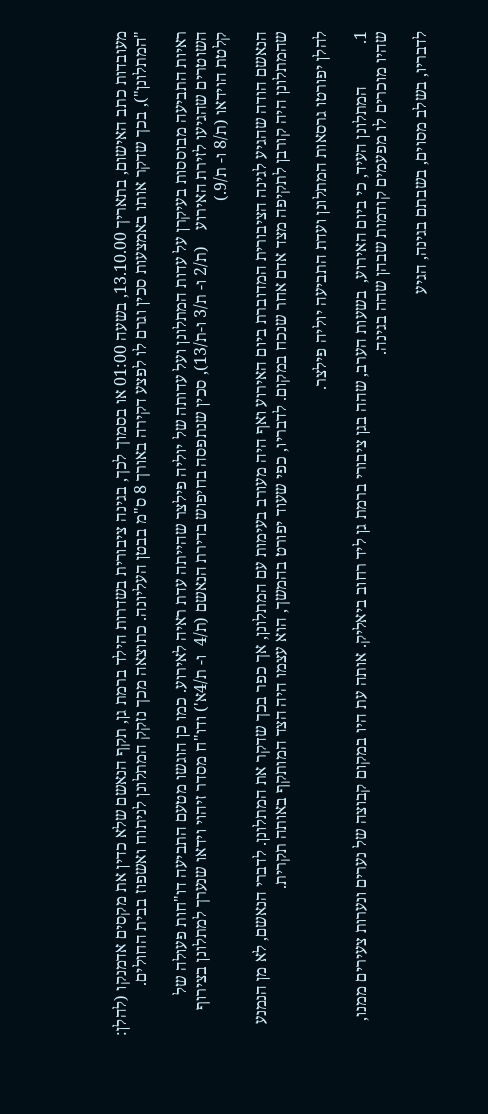מעובדות כתב האישום, בתאריך 13.10.00, בשעה 01:00 או בסמוך לכך, בגינה ציבורית בשדרות הילד ברמת גן, תקף הנאשם שלא כדין את מקסים אדמנקו (להלן: "המתלונן"), בכך שדקר אותו באמצעות סכין וגרם לו לפצע דקירה באורך 8 ס"מ בבטן העליונה. כתוצאה מכך נזקק המתלונן לניתוח ואשפוז בבית החולים.

ראיות התביעה מבוססות בעיקרן על עדות המתלונן ועל עדותה של יוליה פילצר שהייתה עדת ראיה לאירוע. כמו כן הוגשו מטעם התביעה דו"חות פעולה של השוטרים שהגיעו לזירת האירוע    (ת/2 ו- ת/3 ו-ת/13), סכין שנתפסה בחיפוש בדירת הנאשם (ת/4  ו- ת/4א') ודו"ח מסדר זיהוי וידאו שנערך למתלונן בצירוף קלטת הוידאו (ת/8 ו- ת/9.)

הנאשם הודה שהגיע לגינה הציבורית המדוברת ביום האירוע ואף היה מעורב בעימות עם המתלונן, אך כפר בכך שדקר את המתלונן. לדברי הנאשם, לא מן הנמנע שהמתלונן היה קורבן לתקיפה מצד אדם אחר שנכח במקום. לדבריו, כפי שעוד יפורט בהמשך, הוא עצמו היה הצד המותקף באותה תקרית.

להלן יפורטו גרסאות המתלונן ועדת התביעה יוליה פילצר.

1.          המתלונן העיד, כי ביום האירוע,  בשעות הערב, שהה בגן ציבורי ברמת גן ליד רחוב ביאליק. אותה עת היו במקום קבוצה של נערים ונערות צעירים ממנו, שהיו מוכרים לו מפעמים קודמות שבהן שהה בגינה.

לדבריו, בשלב מסוים, בשבתם בגינה, הגיע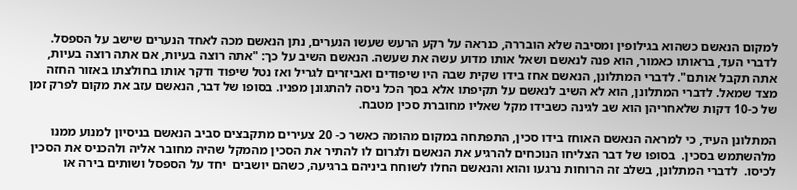למקום הנאשם כשהוא בגילופין ומסיבה שלא הובררה, כנראה על רקע הרעש שעשו הנערים, נתן הנאשם מכה לאחד הנערים שישב על הספסל. לדברי העד, בראותו כאמור, הוא פנה לנאשם ושאל אותו מדוע עשה את שעשה. הנאשם השיב על כך: "אתה רוצה בעיות, אם אתה רוצה בעיות, אתה תקבל אותם". לדברי המתלונן, הנאשם אחז בידו שקית שבה היו שיפודים ואביזרים לגריל ואז נטל שיפוד ודקר אותו בחולצתו באזור החזה מצד שמאל. לדברי המתלונן, הוא לא השיב לנאשם על תקיפתו אלא בסך הכל ניסה להתגונן מפניו. בסופו של דבר, הנאשם עזב את מקום לפרק זמן של כ-10 דקות שלאחריהן הוא שב לגינה כשבידו מקל שאליו מחוברת סכין מטבח.

המתלונן העיד, כי למראה הנאשם האוחז בידו סכין, התפתחה במקום מהומה כאשר כ- 20 צעירים מתקבצים סביב הנאשם בניסיון למנוע ממנו מלהשתמש בסכין.  בסופו של דבר הצליחו הנוכחים להרגיע את הנאשם ולגרום לו להתיר את הסכין מהמקל שהיה מחובר אליה ולהכניס את הסכין לכיסו.  לדברי המתלונן, בשלב זה הרוחות נרגעו והוא והנאשם החלו לשוחח ביניהם ברגיעה, כשהם יושבים  יחד על הספסל ושותים בירה או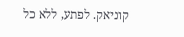קוניאק. לפתע, ללא כל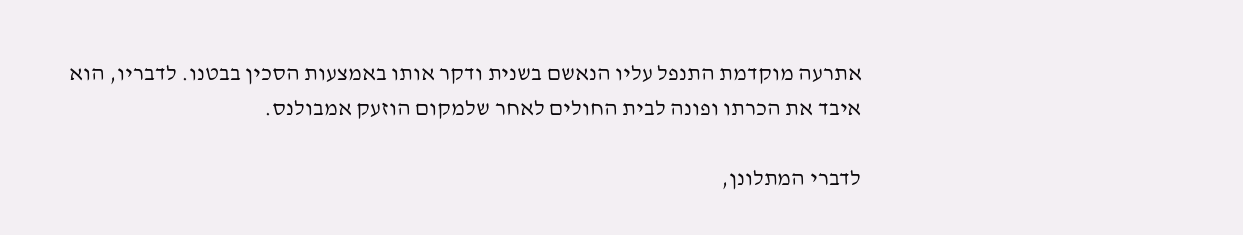אתרעה מוקדמת התנפל עליו הנאשם בשנית ודקר אותו באמצעות הסכין בבטנו. לדבריו, הוא איבד את הכרתו ופונה לבית החולים לאחר שלמקום הוזעק אמבולנס.

לדברי המתלונן,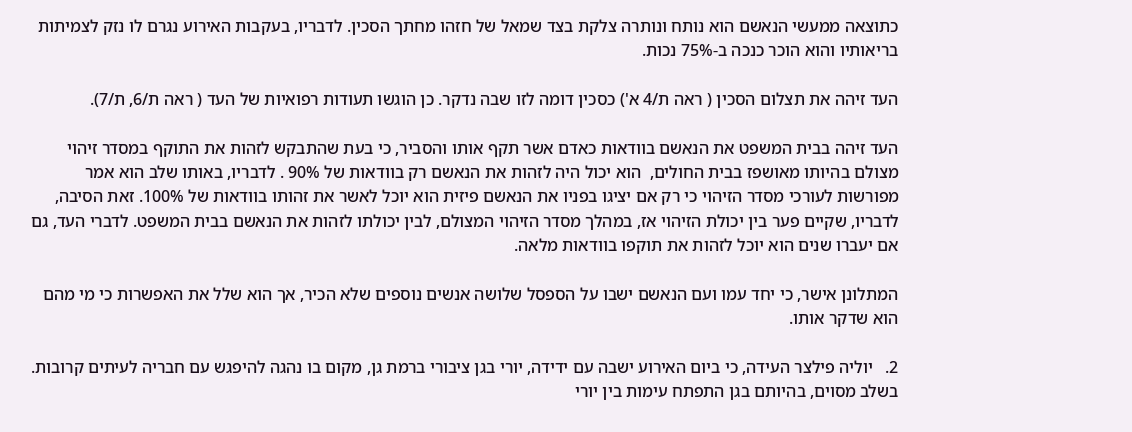כתוצאה ממעשי הנאשם הוא נותח ונותרה צלקת בצד שמאל של חזהו מחתך הסכין. לדבריו, בעקבות האירוע נגרם לו נזק לצמיתות בריאותיו והוא הוכר כנכה ב-75% נכות.

העד זיהה את תצלום הסכין ( ראה ת/4 א') כסכין דומה לזו שבה נדקר. כן הוגשו תעודות רפואיות של העד ( ראה ת/6, ת/7).

העד זיהה בבית המשפט את הנאשם בוודאות כאדם אשר תקף אותו והסביר, כי בעת שהתבקש לזהות את התוקף במסדר זיהוי מצולם בהיותו מאושפז בבית החולים,  הוא יכול היה לזהות את הנאשם רק בוודאות של 90% . לדבריו, באותו שלב הוא אמר מפורשות לעורכי מסדר הזיהוי כי רק אם יציגו בפניו את הנאשם פיזית הוא יוכל לאשר את זהותו בוודאות של 100%. זאת הסיבה, לדבריו, שקיים פער בין יכולת הזיהוי אז, במהלך מסדר הזיהוי המצולם, לבין יכולתו לזהות את הנאשם בבית המשפט. לדברי העד, גם אם יעברו שנים הוא יוכל לזהות את תוקפו בוודאות מלאה.

המתלונן אישר, כי יחד עמו ועם הנאשם ישבו על הספסל שלושה אנשים נוספים שלא הכיר, אך הוא שלל את האפשרות כי מי מהם הוא שדקר אותו.

2.   יוליה פילצר העידה, כי ביום האירוע ישבה עם ידידה, יורי בגן ציבורי ברמת גן, מקום בו נהגה להיפגש עם חבריה לעיתים קרובות. בשלב מסוים, בהיותם בגן התפתח עימות בין יורי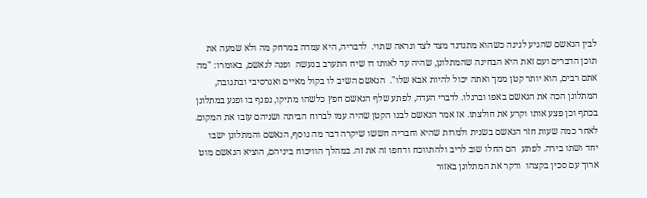לבין הנאשם שהגיע לגינה כשהוא מתנדנד מצד לצד ונראה שתוי.  לדבריה, היא עמדה במרחק מה ולא שמעה את תוכן הדברים ועם זאת היא הבחינה שהמתלונן, שהיה עד לאותו דו שיח התערב בנעשה  ופנה לנאשם, באומרו: "מה אתם רבים, הוא יותר קטן ממך ואתה יכול להיות אבא שלו".  הנאשם השיב לו בקול מאיים ואגרסיבי ובתגובה, המתלונן הכה את הנאשם באפו וברגלו. לדברי העדה, לפתע שלף הנאשם חפץ כלשהו מתיקו, נפנף בו ופגע במתלונן בכתף וכן פצע אותו וקרע את חולצתו. אז אמר הנאשם לבנו הקטן שהיה עמו לברוח הביתה ושניהם עזבו את המקום. לאחר כמה שעות חזר הנאשם בשנית ולמרות שהיא וחבריה חששו שיקרה דבר מה נוסף, הנאשם והמתלונן ישבו יחד ושתו בירה. לפתע  הם החלו שוב לריב ולהתווכח ודחפו זה את זה. במהלך הוויכוח ביניהם, הוציא הנאשם מוט ארוך עם סכין בקצהו  ודקר את המתלונן באזור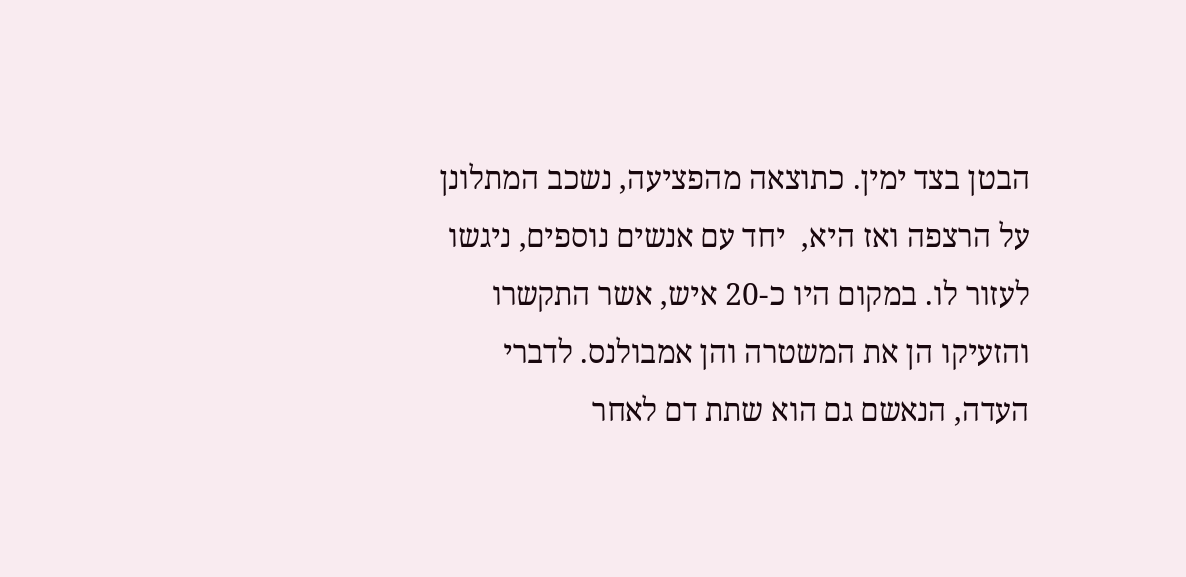הבטן בצד ימין. כתוצאה מהפציעה, נשכב המתלונן על הרצפה ואז היא,  יחד עם אנשים נוספים, ניגשו לעזור לו. במקום היו כ-20 איש, אשר התקשרו והזעיקו הן את המשטרה והן אמבולנס. לדברי העדה, הנאשם גם הוא שתת דם לאחר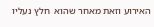האירוע וזאת מאחר שהוא  חלץ נעליו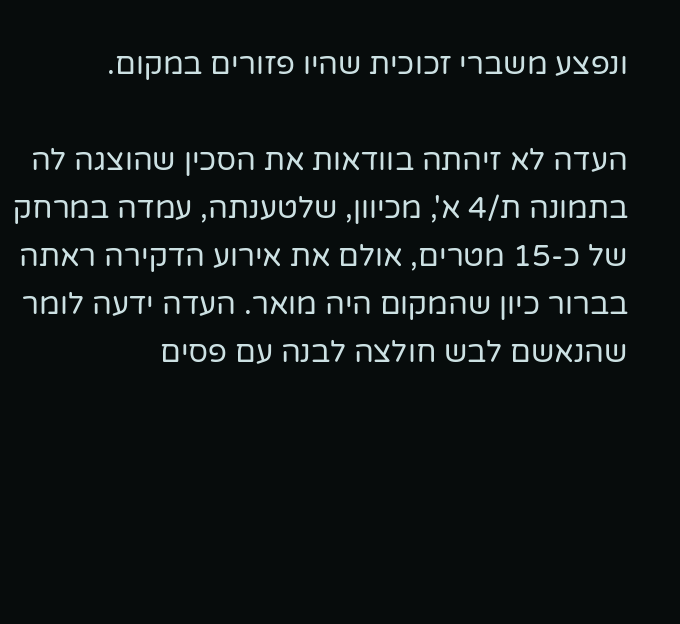ונפצע משברי זכוכית שהיו פזורים במקום.

העדה לא זיהתה בוודאות את הסכין שהוצגה לה בתמונה ת/4 א', מכיוון, שלטענתה, עמדה במרחק של כ-15 מטרים, אולם את אירוע הדקירה ראתה בברור כיון שהמקום היה מואר. העדה ידעה לומר שהנאשם לבש חולצה לבנה עם פסים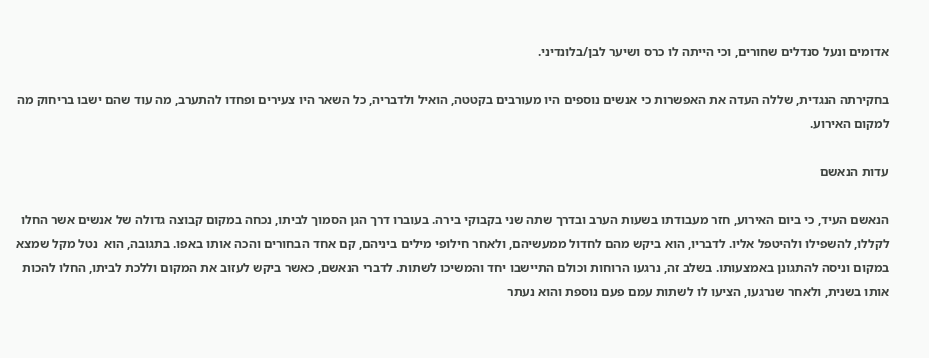אדומים ונעל סנדלים שחורים, וכי הייתה לו כרס ושיער לבן/בלונדיני.

בחקירתה הנגדית, שללה העדה את האפשרות כי אנשים נוספים היו מעורבים בקטטה, הואיל ולדבריה, כל השאר היו צעירים ופחדו להתערב, מה עוד שהם ישבו בריחוק מה למקום האירוע.

עדות הנאשם

הנאשם העיד, כי ביום האירוע, חזר מעבודתו בשעות הערב ובדרך שתה שני בקבוקי בירה. בעוברו דרך הגן הסמוך לביתו, נכחה במקום קבוצה גדולה של אנשים אשר החלו לקללו, להשפילו ולהיטפל אליו. לדבריו, הוא ביקש מהם לחדול ממעשיהם, ולאחר חילופי מילים ביניהם, קם אחד הבחורים והכה אותו באפו. בתגובה, הוא  נטל מקל שמצא במקום וניסה להתגונן באמצעותו. בשלב זה, נרגעו הרוחות וכולם התיישבו יחד והמשיכו לשתות. לדברי הנאשם, כאשר ביקש לעזוב את המקום וללכת לביתו, החלו להכות אותו בשנית, ולאחר שנרגעו, הציעו לו לשתות עמם פעם נוספת והוא נעתר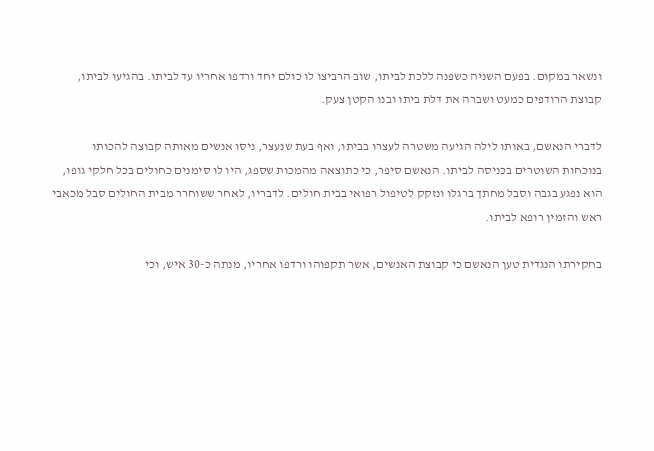ונשאר במקום. בפעם השניה כשפנה ללכת לביתו, שוב הרביצו לו כולם יחד ורדפו אחריו עד לביתו. בהגיעו לביתו, קבוצת הרודפים כמעט ושברה את דלת ביתו ובנו הקטן צעק.

לדברי הנאשם, באותו לילה הגיעה משטרה לעצרו בביתו, ואף בעת שנעצר, ניסו אנשים מאותה קבוצה להכותו בנוכחות השוטרים בכניסה לביתו. הנאשם סיפר, כי כתוצאה מהמכות שספג, היו לו סימנים כחולים בכל חלקי גופו, הוא נפגע בגבה וסבל מחתך ברגלו ונזקק לטיפול רפואי בבית חולים. לדבריו, לאחר ששוחרר מבית החולים סבל מכאבי ראש והזמין רופא לביתו.

בחקירתו הנגדית טען הנאשם כי קבוצת האנשים, אשר תקפוהו ורדפו אחריו, מנתה כ-30 איש, וכי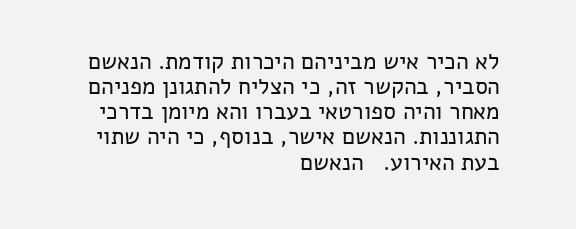לא הכיר איש מביניהם היכרות קודמת. הנאשם הסביר, בהקשר זה, כי הצליח להתגונן מפניהם מאחר והיה ספורטאי בעברו והא מיומן בדרכי התגוננות. הנאשם אישר, בנוסף, כי היה שתוי בעת האירוע.   הנאשם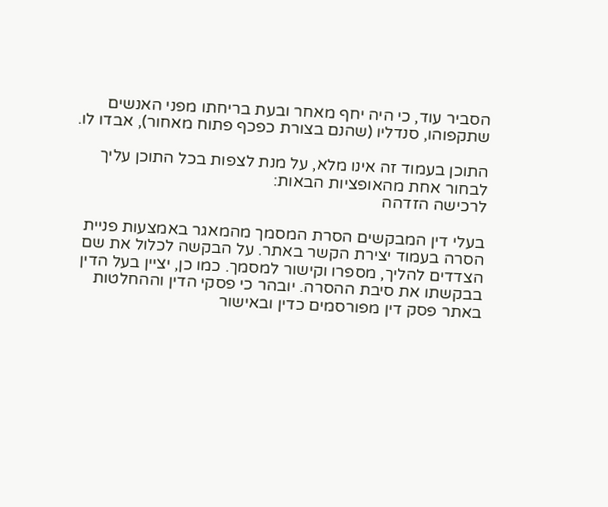הסביר עוד, כי היה יחף מאחר ובעת בריחתו מפני האנשים שתקפוהו, סנדליו (שהנם בצורת כפכף פתוח מאחור), אבדו לו.

התוכן בעמוד זה אינו מלא, על מנת לצפות בכל התוכן עליך לבחור אחת מהאופציות הבאות:
לרכישה הזדהה

בעלי דין המבקשים הסרת המסמך מהמאגר באמצעות פניית הסרה בעמוד יצירת הקשר באתר. על הבקשה לכלול את שם הצדדים להליך, מספרו וקישור למסמך. כמו כן, יציין בעל הדין בבקשתו את סיבת ההסרה. יובהר כי פסקי הדין וההחלטות באתר פסק דין מפורסמים כדין ובאישור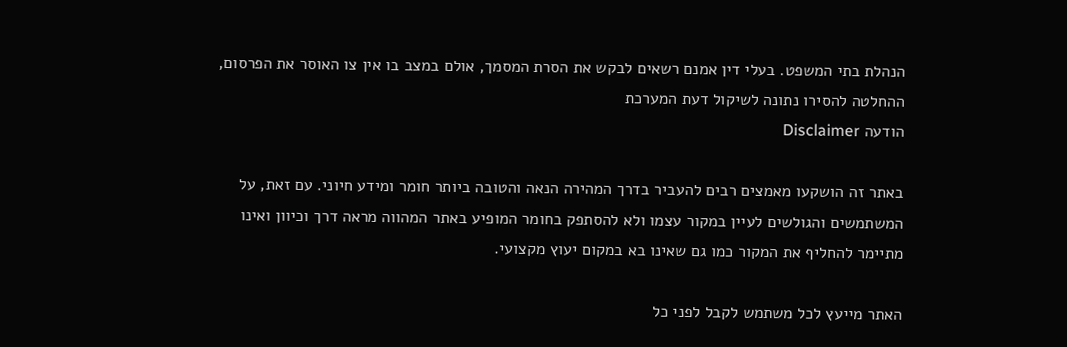הנהלת בתי המשפט. בעלי דין אמנם רשאים לבקש את הסרת המסמך, אולם במצב בו אין צו האוסר את הפרסום, ההחלטה להסירו נתונה לשיקול דעת המערכת
הודעה Disclaimer

באתר זה הושקעו מאמצים רבים להעביר בדרך המהירה הנאה והטובה ביותר חומר ומידע חיוני. עם זאת, על המשתמשים והגולשים לעיין במקור עצמו ולא להסתפק בחומר המופיע באתר המהווה מראה דרך וכיוון ואינו מתיימר להחליף את המקור כמו גם שאינו בא במקום יעוץ מקצועי.

האתר מייעץ לכל משתמש לקבל לפני כל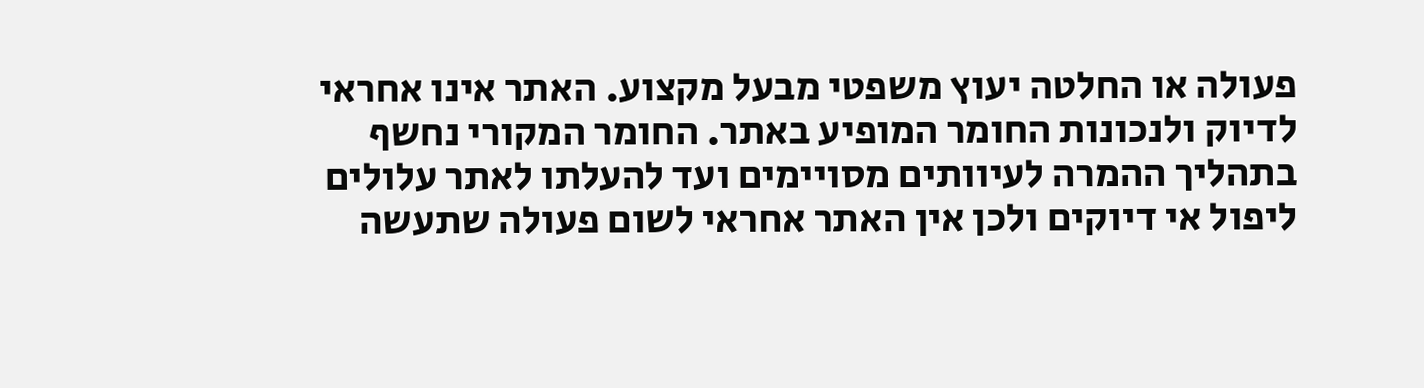פעולה או החלטה יעוץ משפטי מבעל מקצוע. האתר אינו אחראי לדיוק ולנכונות החומר המופיע באתר. החומר המקורי נחשף בתהליך ההמרה לעיוותים מסויימים ועד להעלתו לאתר עלולים ליפול אי דיוקים ולכן אין האתר אחראי לשום פעולה שתעשה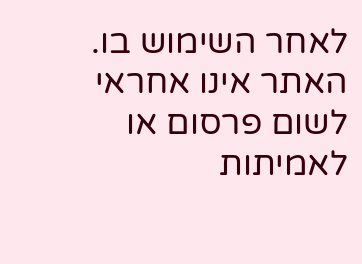לאחר השימוש בו. האתר אינו אחראי לשום פרסום או לאמיתות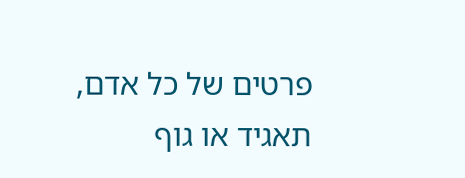פרטים של כל אדם, תאגיד או גוף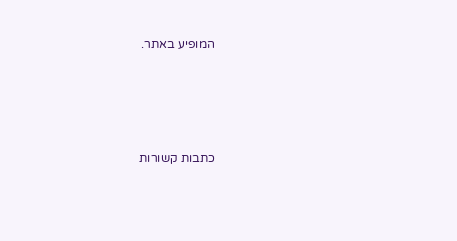המופיע באתר.




כתבות קשורות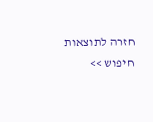חזרה לתוצאות חיפוש >>